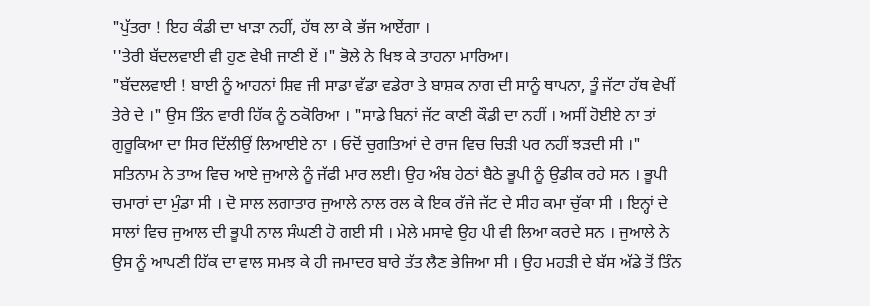"ਪੁੱਤਰਾ ! ਇਹ ਕੰਡੀ ਦਾ ਖਾੜਾ ਨਹੀਂ, ਹੱਥ ਲਾ ਕੇ ਭੱਜ ਆਏਂਗਾ ।
''ਤੇਰੀ ਬੱਦਲਵਾਈ ਵੀ ਹੁਣ ਵੇਖੀ ਜਾਣੀ ਏਂ ।" ਭੋਲੇ ਨੇ ਖਿਝ ਕੇ ਤਾਹਨਾ ਮਾਰਿਆ।
"ਬੱਦਲਵਾਈ ! ਬਾਈ ਨੂੰ ਆਹਨਾਂ ਸ਼ਿਵ ਜੀ ਸਾਡਾ ਵੱਡਾ ਵਡੇਰਾ ਤੇ ਬਾਸ਼ਕ ਨਾਗ ਦੀ ਸਾਨੂੰ ਥਾਪਨਾ, ਤੂੰ ਜੱਟਾ ਹੱਥ ਵੇਖੀਂ ਤੇਰੇ ਦੇ ।" ਉਸ ਤਿੰਨ ਵਾਰੀ ਹਿੱਕ ਨੂੰ ਠਕੋਰਿਆ । "ਸਾਡੇ ਬਿਨਾਂ ਜੱਟ ਕਾਣੀ ਕੌਡੀ ਦਾ ਨਹੀਂ । ਅਸੀਂ ਹੋਈਏ ਨਾ ਤਾਂ ਗੁਰੂਕਿਆ ਦਾ ਸਿਰ ਦਿੱਲੀਉਂ ਲਿਆਈਏ ਨਾ । ਓਦੋਂ ਚੁਗਤਿਆਂ ਦੇ ਰਾਜ ਵਿਚ ਚਿੜੀ ਪਰ ਨਹੀਂ ਝੜਦੀ ਸੀ ।"
ਸਤਿਨਾਮ ਨੇ ਤਾਅ ਵਿਚ ਆਏ ਜੁਆਲੇ ਨੂੰ ਜੱਫੀ ਮਾਰ ਲਈ। ਉਹ ਅੰਬ ਹੇਠਾਂ ਬੈਠੇ ਭੂਪੀ ਨੂੰ ਉਡੀਕ ਰਹੇ ਸਨ । ਭੂਪੀ ਚਮਾਰਾਂ ਦਾ ਮੁੰਡਾ ਸੀ । ਦੋ ਸਾਲ ਲਗਾਤਾਰ ਜੁਆਲੇ ਨਾਲ ਰਲ ਕੇ ਇਕ ਰੱਜੇ ਜੱਟ ਦੇ ਸੀਹ ਕਮਾ ਚੁੱਕਾ ਸੀ । ਇਨ੍ਹਾਂ ਦੇ ਸਾਲਾਂ ਵਿਚ ਜੁਆਲ ਦੀ ਭੂਪੀ ਨਾਲ ਸੰਘਣੀ ਹੋ ਗਈ ਸੀ । ਮੇਲੇ ਮਸਾਵੇ ਉਹ ਪੀ ਵੀ ਲਿਆ ਕਰਦੇ ਸਨ । ਜੁਆਲੇ ਨੇ ਉਸ ਨੂੰ ਆਪਣੀ ਹਿੱਕ ਦਾ ਵਾਲ ਸਮਝ ਕੇ ਹੀ ਜਮਾਦਰ ਬਾਰੇ ਤੱਤ ਲੈਣ ਭੇਜਿਆ ਸੀ । ਉਹ ਮਹੜੀ ਦੇ ਬੱਸ ਅੱਡੇ ਤੋਂ ਤਿੰਨ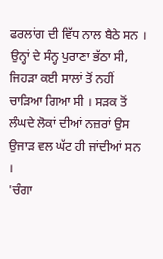ਫਰਲਾਂਗ ਦੀ ਵਿੱਧ ਨਾਲ ਬੈਠੇ ਸਨ । ਉਨ੍ਹਾਂ ਦੇ ਸੰਨ੍ਹ ਪੁਰਾਣਾ ਭੱਠਾ ਸੀ, ਜਿਹੜਾ ਕਈ ਸਾਲਾਂ ਤੋਂ ਨਹੀਂ ਚਾੜਿਆ ਗਿਆ ਸੀ । ਸੜਕ ਤੋਂ ਲੰਘਦੇ ਲੋਕਾਂ ਦੀਆਂ ਨਜ਼ਰਾਂ ਉਸ ਉਜਾੜ ਵਲ ਘੱਟ ਹੀ ਜਾਂਦੀਆਂ ਸਨ ।
'ਚੰਗਾ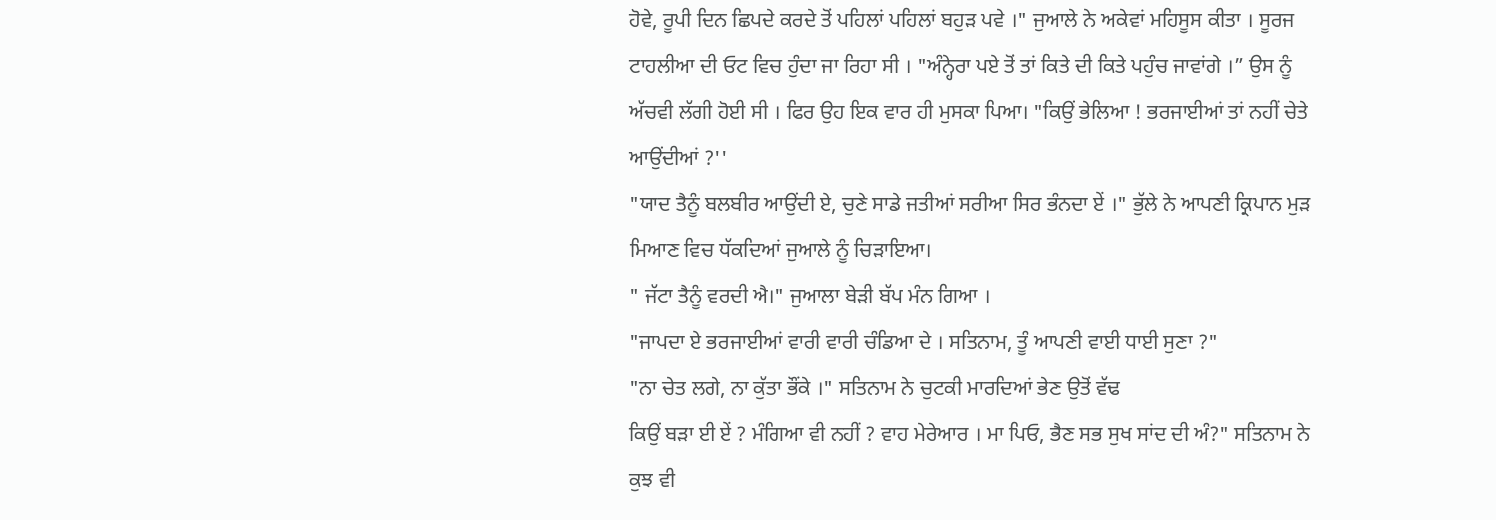ਹੋਵੇ, ਰੂਪੀ ਦਿਨ ਛਿਪਦੇ ਕਰਦੇ ਤੋਂ ਪਹਿਲਾਂ ਪਹਿਲਾਂ ਬਹੁੜ ਪਵੇ ।" ਜੁਆਲੇ ਨੇ ਅਕੇਵਾਂ ਮਹਿਸੂਸ ਕੀਤਾ । ਸੂਰਜ ਟਾਹਲੀਆ ਦੀ ਓਟ ਵਿਚ ਹੁੰਦਾ ਜਾ ਰਿਹਾ ਸੀ । "ਅੰਨ੍ਹੇਰਾ ਪਏ ਤੋਂ ਤਾਂ ਕਿਤੇ ਦੀ ਕਿਤੇ ਪਹੁੰਚ ਜਾਵਾਂਗੇ ।” ਉਸ ਨੂੰ ਅੱਚਵੀ ਲੱਗੀ ਹੋਈ ਸੀ । ਫਿਰ ਉਹ ਇਕ ਵਾਰ ਹੀ ਮੁਸਕਾ ਪਿਆ। "ਕਿਉਂ ਭੇਲਿਆ ! ਭਰਜਾਈਆਂ ਤਾਂ ਨਹੀਂ ਚੇਤੇ ਆਉਂਦੀਆਂ ?''
"ਯਾਦ ਤੈਨੂੰ ਬਲਬੀਰ ਆਉਂਦੀ ਏ, ਚੁਣੇ ਸਾਡੇ ਜਤੀਆਂ ਸਰੀਆ ਸਿਰ ਭੰਨਦਾ ਏਂ ।" ਭੁੱਲੇ ਨੇ ਆਪਣੀ ਕ੍ਰਿਪਾਨ ਮੁੜ ਮਿਆਣ ਵਿਚ ਧੱਕਦਿਆਂ ਜੁਆਲੇ ਨੂੰ ਚਿੜਾਇਆ।
" ਜੱਟਾ ਤੈਨੂੰ ਵਰਦੀ ਐ।" ਜੁਆਲਾ ਬੇੜੀ ਬੱਪ ਮੰਨ ਗਿਆ ।
"ਜਾਪਦਾ ਏ ਭਰਜਾਈਆਂ ਵਾਰੀ ਵਾਰੀ ਚੰਡਿਆ ਦੇ । ਸਤਿਨਾਮ, ਤੂੰ ਆਪਣੀ ਵਾਈ ਧਾਈ ਸੁਣਾ ?"
"ਨਾ ਚੇਤ ਲਗੇ, ਨਾ ਕੁੱਤਾ ਭੌਂਕੇ ।" ਸਤਿਨਾਮ ਨੇ ਚੁਟਕੀ ਮਾਰਦਿਆਂ ਭੇਣ ਉਤੋਂ ਵੱਢ
ਕਿਉਂ ਬੜਾ ਈ ਏਂ ? ਮੰਗਿਆ ਵੀ ਨਹੀਂ ? ਵਾਹ ਮੇਰੇਆਰ । ਮਾ ਪਿਓ, ਭੈਣ ਸਭ ਸੁਖ ਸਾਂਦ ਦੀ ਅੰ?" ਸਤਿਨਾਮ ਨੇ ਕੁਝ ਵੀ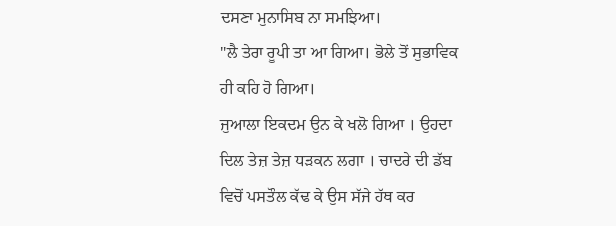ਦਸਣਾ ਮੁਨਾਸਿਬ ਨਾ ਸਮਝਿਆ।
"ਲੈ ਤੇਰਾ ਰੂਪੀ ਤਾ ਆ ਗਿਆ। ਭੋਲੇ ਤੋਂ ਸੁਭਾਵਿਕ ਹੀ ਕਹਿ ਹੋ ਗਿਆ।
ਜੁਆਲਾ ਇਕਦਮ ਉਨ ਕੇ ਖਲੋ ਗਿਆ । ਉਹਦਾ ਦਿਲ ਤੇਜ਼ ਤੇਜ਼ ਧੜਕਨ ਲਗਾ । ਚਾਦਰੇ ਦੀ ਡੱਬ ਵਿਚੋਂ ਪਸਤੌਲ ਕੱਢ ਕੇ ਉਸ ਸੱਜੇ ਹੱਥ ਕਰ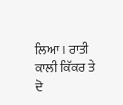ਲਿਆ। ਰਾਤੀ ਕਾਲੀ ਕਿੱਕਰ ਤੇ ਦੋ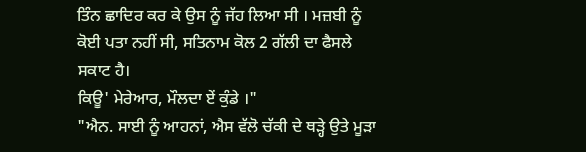ਤਿੰਨ ਛਾਦਿਰ ਕਰ ਕੇ ਉਸ ਨੂੰ ਜੱਹ ਲਿਆ ਸੀ । ਮਜ਼ਬੀ ਨੂੰ ਕੋਈ ਪਤਾ ਨਹੀਂ ਸੀ, ਸਤਿਨਾਮ ਕੋਲ 2 ਗੱਲੀ ਦਾ ਫੈਸਲੇ ਸਕਾਟ ਹੈ।
ਕਿਊ' ਮੇਰੇਆਰ, ਮੌਲਦਾ ਏਂ ਕੁੰਡੇ ।"
"ਐਨ. ਸਾਈ ਨੂੰ ਆਹਨਾਂ, ਐਸ ਵੱਲੋ ਚੱਕੀ ਦੇ ਥੜ੍ਹੇ ਉਤੇ ਮੂੜਾ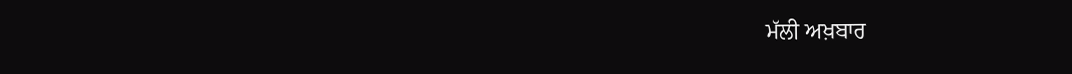ਮੱਲੀ ਅਖ਼ਬਾਰ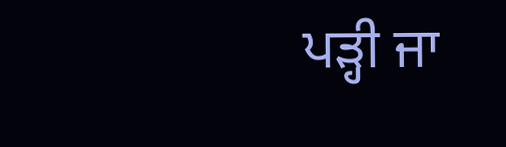ਪੜ੍ਹੀ ਜਾ